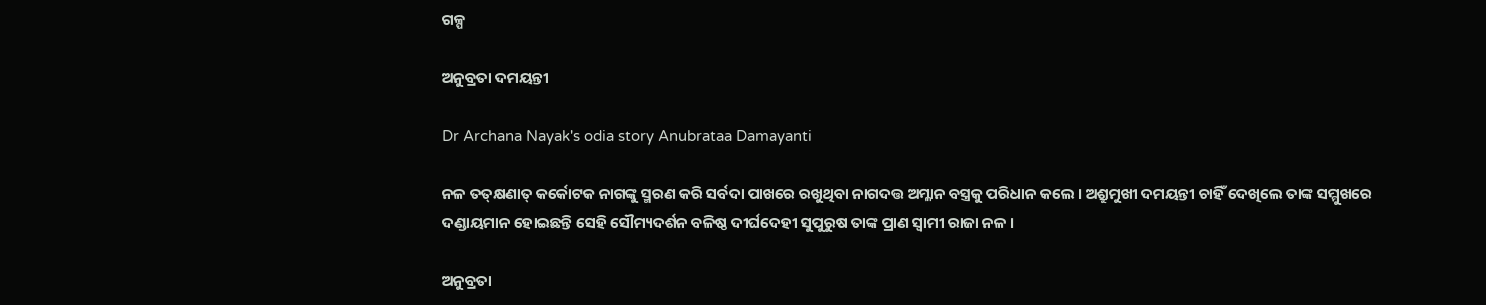ଗଳ୍ପ

ଅନୁବ୍ରତା ଦମୟନ୍ତୀ

Dr Archana Nayak's odia story Anubrataa Damayanti

ନଳ ତତ୍‌କ୍ଷଣାତ୍ କର୍କୋଟକ ନାଗଙ୍କୁ ସ୍ମରଣ କରି ସର୍ବଦା ପାଖରେ ରଖୁଥିବା ନାଗଦତ୍ତ ଅମ୍ଳାନ ବସ୍ତ୍ରକୁ ପରିଧାନ କଲେ । ଅଶ୍ରୁମୁଖୀ ଦମୟନ୍ତୀ ଚାହିଁ ଦେଖିଲେ ତାଙ୍କ ସମ୍ମୁଖରେ ଦଣ୍ଡାୟମାନ ହୋଇଛନ୍ତି ସେହି ସୌମ୍ୟଦର୍ଶନ ବଳିଷ୍ଠ ଦୀର୍ଘଦେହୀ ସୁପୁରୁଷ ତାଙ୍କ ପ୍ରାଣ ସ୍ୱାମୀ ରାଜା ନଳ ।

ଅନୁବ୍ରତା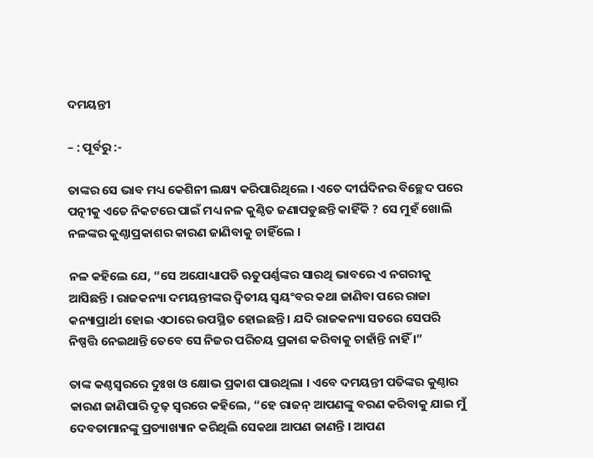ଦମୟନ୍ତୀ

– : ପୂର୍ବରୁ :-

ତାଙ୍କର ସେ ଭାବ ମଧ୍ୟ କେଶିନୀ ଲକ୍ଷ୍ୟ କରିପାରିଥିଲେ । ଏତେ ଦୀର୍ଘଦିନର ବିଚ୍ଛେଦ ପରେ ପତ୍ନୀକୁ ଏତେ ନିକଟରେ ପାଇଁ ମଧ୍ୟ ନଳ କୁଣ୍ଠିତ ଜଣାପଡୁଛନ୍ତି କାହିଁକି ? ସେ ମୁହଁ ଖୋଲି ନଳଙ୍କର କୁଣ୍ଠାପ୍ରକାଶର କାରଣ ଜାଣିବାକୁ ଚାହିଁଲେ ।

ନଳ କହିଲେ ଯେ, “ସେ ଅଯୋଧ୍ୟାପତି ଋତୁପର୍ଣ୍ଣଙ୍କର ସାରଥି ଭାବରେ ଏ ନଗରୀକୁ ଆସିଛନ୍ତି । ରାଜକନ୍ୟା ଦମୟନ୍ତୀଙ୍କର ଦ୍ୱିତୀୟ ସ୍ୱୟଂବର କଥା ଜାଣିବା ପରେ ରାଜା କନ୍ୟାପ୍ରାର୍ଥୀ ହୋଇ ଏଠାରେ ଉପସ୍ଥିତ ହୋଇଛନ୍ତି । ଯଦି ରାଜକନ୍ୟା ସତରେ ସେପରି ନିଷ୍ପତ୍ତି ନେଇଥାନ୍ତି ତେବେ ସେ ନିଜର ପରିଚୟ ପ୍ରକାଶ କରିବାକୁ ଚାହାଁନ୍ତି ନାହିଁ ।”

ତାଙ୍କ କଣ୍ଠସ୍ୱରରେ ଦୁଃଖ ଓ କ୍ଷୋଭ ପ୍ରକାଶ ପାଉଥିଲା । ଏବେ ଦମୟନ୍ତୀ ପତିଙ୍କର କୁଣ୍ଠାର କାରଣ ଜାଣିପାରି ଦୃଢ଼ ସ୍ୱରରେ କହିଲେ, “ହେ ରାଜନ୍ ଆପଣଙ୍କୁ ବରଣ କରିବାକୁ ଯାଇ ମୁଁ ଦେବତାମାନଙ୍କୁ ପ୍ରତ୍ୟାଖ୍ୟାନ କରିଥିଲି ସେକଥା ଆପଣ ଜାଣନ୍ତି । ଆପଣ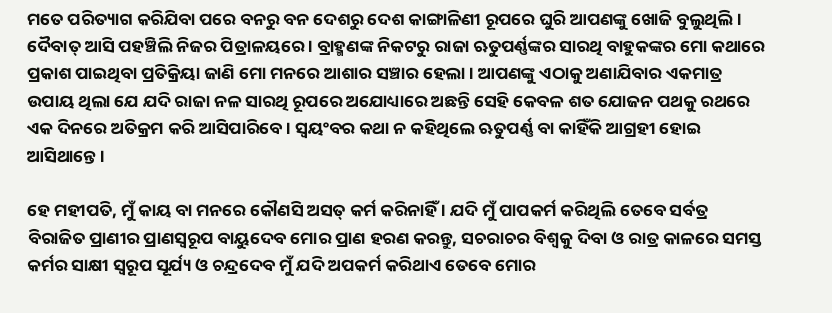ମତେ ପରିତ୍ୟାଗ କରିଯିବା ପରେ ବନରୁ ବନ ଦେଶରୁ ଦେଶ କାଙ୍ଗାଳିଣୀ ରୂପରେ ଘୁରି ଆପଣଙ୍କୁ ଖୋଜି ବୁଲୁଥିଲି । ଦୈବାତ୍ ଆସି ପହଞ୍ଚିଲି ନିଜର ପିତ୍ରାଳୟରେ । ବ୍ରାହ୍ମଣଙ୍କ ନିକଟରୁ ରାଜା ଋତୁପର୍ଣ୍ଣଙ୍କର ସାରଥି ବାହୁକଙ୍କର ମୋ କଥାରେ ପ୍ରକାଶ ପାଇଥିବା ପ୍ରତିକ୍ରିୟା ଜାଣି ମୋ ମନରେ ଆଶାର ସଞ୍ଚାର ହେଲା । ଆପଣଙ୍କୁ ଏଠାକୁ ଅଣାଯିବାର ଏକମାତ୍ର ଉପାୟ ଥିଲା ଯେ ଯଦି ରାଜା ନଳ ସାରଥି ରୂପରେ ଅଯୋଧ୍ୟାରେ ଅଛନ୍ତି ସେହି କେବଳ ଶତ ଯୋଜନ ପଥକୁ ରଥରେ ଏକ ଦିନରେ ଅତିକ୍ରମ କରି ଆସିପାରିବେ । ସ୍ୱୟଂବର କଥା ନ କହିଥିଲେ ଋତୁପର୍ଣ୍ଣ ବା କାହିଁକି ଆଗ୍ରହୀ ହୋଇ ଆସିଥାନ୍ତେ ।

ହେ ମହୀପତି, ମୁଁ କାୟ ବା ମନରେ କୌଣସି ଅସତ୍ କର୍ମ କରିନାହିଁ । ଯଦି ମୁଁ ପାପକର୍ମ କରିଥିଲି ତେବେ ସର୍ବତ୍ର ବିରାଜିତ ପ୍ରାଣୀର ପ୍ରାଣସ୍ୱରୂପ ବାୟୁଦେବ ମୋର ପ୍ରାଣ ହରଣ କରନ୍ତୁ, ସଚରାଚର ବିଶ୍ୱକୁ ଦିବା ଓ ରାତ୍ର କାଳରେ ସମସ୍ତ କର୍ମର ସାକ୍ଷୀ ସ୍ୱରୂପ ସୂର୍ଯ୍ୟ ଓ ଚନ୍ଦ୍ରଦେବ ମୁଁ ଯଦି ଅପକର୍ମ କରିଥାଏ ତେବେ ମୋର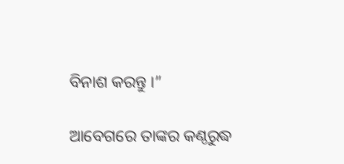ବିନାଶ କରନ୍ତୁ ।”

ଆବେଗରେ ତାଙ୍କର କଣ୍ଠରୁଦ୍ଧ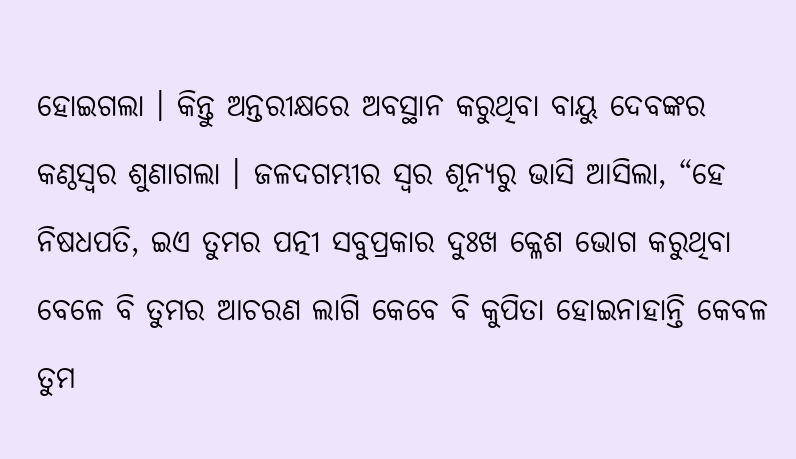ହୋଇଗଲା । କିନ୍ତୁ ଅନ୍ତରୀକ୍ଷରେ ଅବସ୍ଥାନ କରୁଥିବା ବାୟୁ ଦେବଙ୍କର କଣ୍ଠସ୍ୱର ଶୁଣାଗଲା । ଜଳଦଗମ୍ଭୀର ସ୍ୱର ଶୂନ୍ୟରୁ ଭାସି ଆସିଲା, “ହେ ନିଷଧପତି, ଇଏ ତୁମର ପତ୍ନୀ ସବୁପ୍ରକାର ଦୁଃଖ କ୍ଳେଶ ଭୋଗ କରୁଥିବା ବେଳେ ବି ତୁମର ଆଚରଣ ଲାଗି କେବେ ବି କୁପିତା ହୋଇନାହାନ୍ତି କେବଳ ତୁମ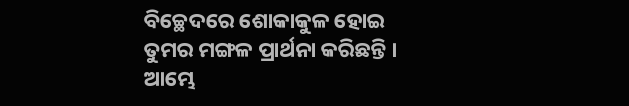ବିଚ୍ଛେଦରେ ଶୋକାକୁଳ ହୋଇ ତୁମର ମଙ୍ଗଳ ପ୍ରାର୍ଥନା କରିଛନ୍ତି । ଆମ୍ଭେ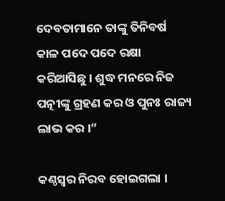ଦେବତାମାନେ ତାଙ୍କୁ ତିନିବର୍ଷ କାଳ ପଦେ ପଦେ ରକ୍ଷା କରିଆସିଛୁ । ଶୁଦ୍ଧ ମନରେ ନିଜ ପତ୍ନୀଙ୍କୁ ଗ୍ରହଣ କର ଓ ପୁନଃ ରାଜ୍ୟ ଲାଭ କର ।”

କଣ୍ଠସ୍ୱର ନିରବ ହୋଇଗଲା ।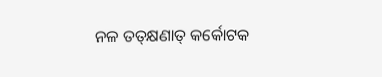ନଳ ତତ୍‌କ୍ଷଣାତ୍ କର୍କୋଟକ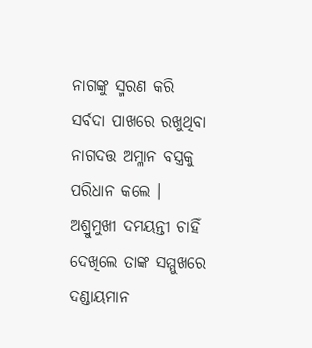ନାଗଙ୍କୁ ସ୍ମରଣ କରି ସର୍ବଦା ପାଖରେ ରଖୁଥିବା ନାଗଦତ୍ତ ଅମ୍ଳାନ ବସ୍ତ୍ରକୁ ପରିଧାନ କଲେ । ଅଶ୍ରୁମୁଖୀ ଦମୟନ୍ତୀ ଚାହିଁ ଦେଖିଲେ ତାଙ୍କ ସମ୍ମୁଖରେ ଦଣ୍ଡାୟମାନ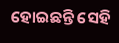ହୋଇଛନ୍ତି ସେହି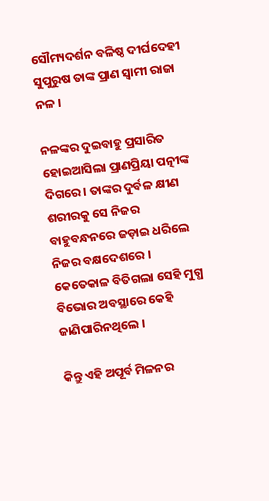ସୌମ୍ୟଦର୍ଶନ ବଳିଷ୍ଠ ଦୀର୍ଘଦେହୀ ସୁପୁରୁଷ ତାଙ୍କ ପ୍ରାଣ ସ୍ୱାମୀ ରାଜା ନଳ ।

ନଳଙ୍କର ଦୁଇବାହୁ ପ୍ରସାରିତ ହୋଇଆସିଲା ପ୍ରାଣପ୍ରିୟା ପତ୍ନୀଙ୍କ ଦିଗରେ । ତାଙ୍କର ଦୁର୍ବଳ କ୍ଷୀଣ ଶରୀରକୁ ସେ ନିଜର ବାହୁବନ୍ଧନରେ ଜଡ଼ାଇ ଧରିଲେ ନିଜର ବକ୍ଷଦେଶରେ । କେତେକାଳ ବିତିଗଲା ସେହି ମୁଗ୍ଧ ବିଭୋର ଅବସ୍ଥାରେ କେହି ଜାଣିପାରିନଥିଲେ ।

କିନ୍ତୁ ଏହି ଅପୂର୍ବ ମିଳନର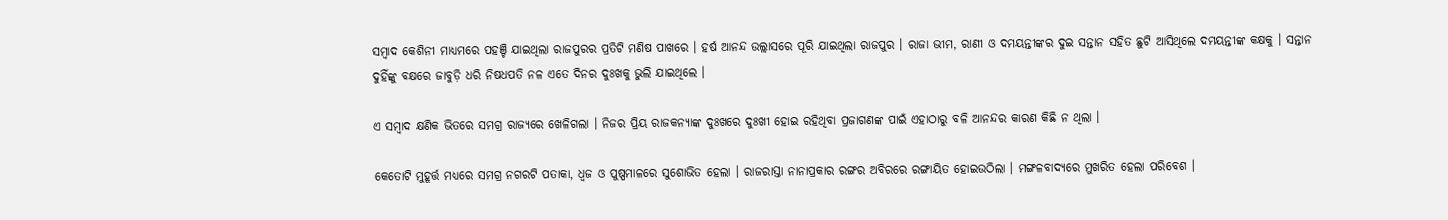ସମ୍ୱାଦ କେଶିନୀ ମାଧ୍ୟମରେ ପହଞ୍ଚି ଯାଇଥିଲା ରାଜପୁରର ପ୍ରତିଟି ମଣିଷ ପାଖରେ । ହର୍ଷ ଆନନ୍ଦ ଉଲ୍ଲାସରେ ପୂରି ଯାଇଥିଲା ରାଜପୁର । ରାଜା ଭୀମ, ରାଣୀ ଓ ଦମୟନ୍ତୀଙ୍କର ଦୁଇ ସନ୍ତାନ ସହିତ ଛୁଟି ଆସିଥିଲେ ଦମୟନ୍ତୀଙ୍କ କକ୍ଷକୁ । ସନ୍ତାନ ଦୁହିଁଙ୍କୁ ବକ୍ଷରେ ଜାବୁଡ଼ି ଧରି ନିଷଧପତି ନଳ ଏତେ ଦିନର ଦୁଃଖକୁ ଭୁଲି ଯାଇଥିଲେ ।

ଏ ସମ୍ୱାଦ କ୍ଷଣିକ ଭିତରେ ସମଗ୍ର ରାଜ୍ୟରେ ଖେଳିଗଲା । ନିଜର ପ୍ରିୟ ରାଜକନ୍ୟାଙ୍କ ଦୁଃଖରେ ଦୁଃଖୀ ହୋଇ ରହିଥିବା ପ୍ରଜାଗଣଙ୍କ ପାଇଁ ଏହାଠାରୁ ବଳି ଆନନ୍ଦର କାରଣ କିଛି ନ ଥିଲା ।

କେତୋଟି ମୁହୂର୍ତ୍ତ ମଧ୍ୟରେ ସମଗ୍ର ନଗରଟି ପତାକା, ଧ୍ୱଜ ଓ ପୁଷ୍ପମାଳରେ ସୁଶୋଭିତ ହେଲା । ରାଜରାସ୍ତା ନାନାପ୍ରକାର ରଙ୍ଗର ଅବିରରେ ରଙ୍ଗାୟିତ ହୋଇଉଠିଲା । ମଙ୍ଗଳବାଦ୍ୟରେ ମୁଖରିତ ହେଲା ପରିବେଶ ।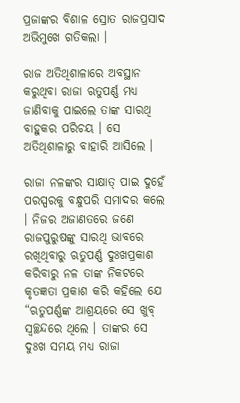ପ୍ରଜାଙ୍କର ବିଶାଳ ସ୍ରୋତ ରାଜପ୍ରସାଦ ଅଭିମୁଖେ ଗତିକଲା ।

ରାଜ ଅତିଥିଶାଳାରେ ଅବସ୍ଥାନ କରୁଥିବା ରାଜା ଋତୁପର୍ଣ୍ଣ ମଧ୍ୟ ଜାଣିବାକୁ ପାଇଲେ ତାଙ୍କ ସାରଥି ବାହୁକର ପରିଚୟ । ସେ ଅତିଥିଶାଳାରୁ ବାହାରି ଆସିଲେ ।

ରାଜା ନଳଙ୍କର ସାକ୍ଷାତ୍ ପାଇ ଦୁହେଁ ପରସ୍ପରକୁ ବନ୍ଧୁପରି ସମାଦର କଲେ । ନିଜର ଅଜାଣତରେ ଜଣେ ରାଜପୁରୁଷଙ୍କୁ ସାରଥି ଭାବରେ ରଖିଥିବାରୁ ଋତୁପର୍ଣ୍ଣ ଦୁଃଖପ୍ରକାଶ କରିବାରୁ ନଳ ତାଙ୍କ ନିକଟରେ କୃତଜ୍ଞତା ପ୍ରକାଶ କରି କହିଲେ ଯେ “ଋତୁପର୍ଣ୍ଣଙ୍କ ଆଶ୍ରୟରେ ସେ ଖୁବ୍ ସ୍ୱଚ୍ଛନ୍ଦରେ ଥିଲେ । ତାଙ୍କର ସେ ଦୁଃଖ ସମୟ ମଧ୍ୟ ରାଜା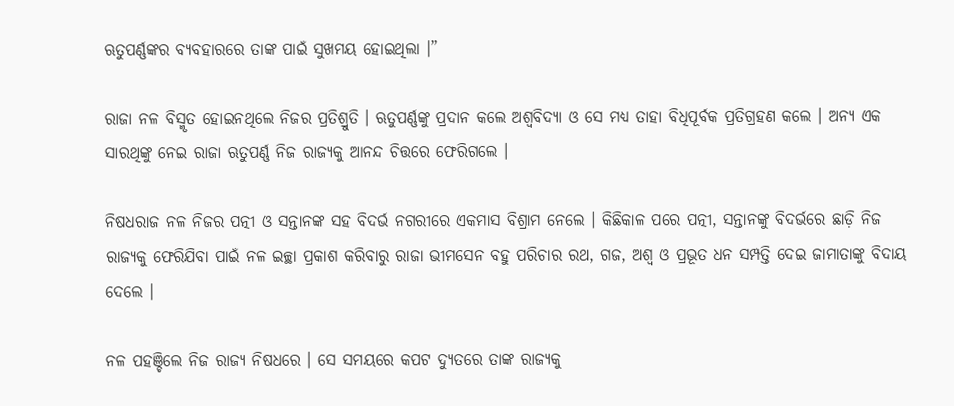ଋତୁପର୍ଣ୍ଣଙ୍କର ବ୍ୟବହାରରେ ତାଙ୍କ ପାଇଁ ସୁଖମୟ ହୋଇଥିଲା ।”

ରାଜା ନଳ ବିସ୍ମୃତ ହୋଇନଥିଲେ ନିଜର ପ୍ରତିଶ୍ରୁତି । ଋତୁପର୍ଣ୍ଣଙ୍କୁ ପ୍ରଦାନ କଲେ ଅଶ୍ୱବିଦ୍ୟା ଓ ସେ ମଧ୍ୟ ତାହା ବିଧିପୂର୍ବକ ପ୍ରତିଗ୍ରହଣ କଲେ । ଅନ୍ୟ ଏକ ସାରଥିଙ୍କୁ ନେଇ ରାଜା ଋତୁପର୍ଣ୍ଣ ନିଜ ରାଜ୍ୟକୁ ଆନନ୍ଦ ଚିତ୍ତରେ ଫେରିଗଲେ ।

ନିଷଧରାଜ ନଳ ନିଜର ପତ୍ନୀ ଓ ସନ୍ତାନଙ୍କ ସହ ବିଦର୍ଭ ନଗରୀରେ ଏକମାସ ବିଶ୍ରାମ ନେଲେ । କିଛିକାଳ ପରେ ପତ୍ନୀ, ସନ୍ତାନଙ୍କୁ ବିଦର୍ଭରେ ଛାଡ଼ି ନିଜ ରାଜ୍ୟକୁ ଫେରିଯିବା ପାଇଁ ନଳ ଇଚ୍ଛା ପ୍ରକାଶ କରିବାରୁ ରାଜା ଭୀମସେନ ବହୁ ପରିଚାର ରଥ, ଗଜ, ଅଶ୍ୱ ଓ ପ୍ରଭୂତ ଧନ ସମ୍ପତ୍ତି ଦେଇ ଜାମାତାଙ୍କୁ ବିଦାୟ ଦେଲେ ।

ନଳ ପହଞ୍ଚିଲେ ନିଜ ରାଜ୍ୟ ନିଷଧରେ । ସେ ସମୟରେ କପଟ ଦ୍ୟୁତରେ ତାଙ୍କ ରାଜ୍ୟକୁ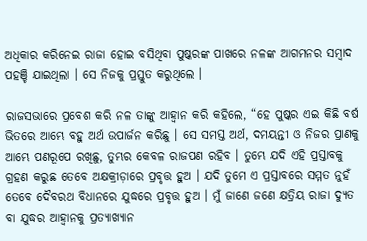ଅଧିକାର କରିନେଇ ରାଜା ହୋଇ ବସିଥିବା ପୁଷ୍କରଙ୍କ ପାଖରେ ନଳଙ୍କ ଆଗମନର ସମ୍ୱାଦ ପହଞ୍ଚି ଯାଇଥିଲା । ସେ ନିଜକୁ ପ୍ରସ୍ତୁତ କରୁଥିଲେ ।

ରାଜସଭାରେ ପ୍ରବେଶ କରି ନଳ ତାଙ୍କୁ ଆହ୍ୱାନ କରି କହିଲେ, “ହେ ପୁଷ୍କର ଏଇ କିଛି ବର୍ଷ ଭିତରେ ଆମ୍ଭେ ବହୁ ଅର୍ଥ ଉପାର୍ଜନ କରିଛୁ । ସେ ସମସ୍ତ ଅର୍ଥ, ଦମୟନ୍ତୀ ଓ ନିଜର ପ୍ରାଣକୁ ଆମ୍ଭେ ପଣରୂପେ ରଖିଛୁ, ତୁମ୍ଭର କେବଳ ରାଜପଣ ରହିବ । ତୁମ୍ଭେ ଯଦି ଏହି ପ୍ରସ୍ତାବକୁ ଗ୍ରହଣ କରୁଛ ତେବେ ଅକ୍ଷକ୍ରୀଡ଼ାରେ ପ୍ରବୃତ୍ତ ହୁଅ । ଯଦି ତୁମେ ଏ ପ୍ରସ୍ତାବରେ ସମ୍ମତ ନୁହଁ ତେବେ ଦୈବରଥ ବିଧାନରେ ଯୁଦ୍ଧରେ ପ୍ରବୃତ୍ତ ହୁଅ । ମୁଁ ଜାଣେ ଜଣେ କ୍ଷତ୍ରିୟ ରାଜା ଦ୍ୟୁତ ବା ଯୁଦ୍ଧର ଆହ୍ୱାନକୁ ପ୍ରତ୍ୟାଖ୍ୟାନ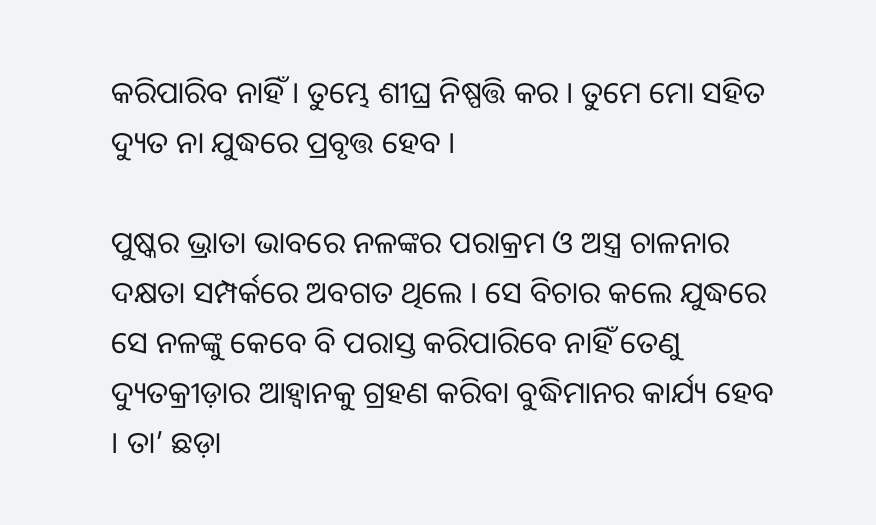କରିପାରିବ ନାହିଁ । ତୁମ୍ଭେ ଶୀଘ୍ର ନିଷ୍ପତ୍ତି କର । ତୁମେ ମୋ ସହିତ ଦ୍ୟୁତ ନା ଯୁଦ୍ଧରେ ପ୍ରବୃତ୍ତ ହେବ ।

ପୁଷ୍କର ଭ୍ରାତା ଭାବରେ ନଳଙ୍କର ପରାକ୍ରମ ଓ ଅସ୍ତ୍ର ଚାଳନାର ଦକ୍ଷତା ସମ୍ପର୍କରେ ଅବଗତ ଥିଲେ । ସେ ବିଚାର କଲେ ଯୁଦ୍ଧରେ ସେ ନଳଙ୍କୁ କେବେ ବି ପରାସ୍ତ କରିପାରିବେ ନାହିଁ ତେଣୁ ଦ୍ୟୁତକ୍ରୀଡ଼ାର ଆହ୍ୱାନକୁ ଗ୍ରହଣ କରିବା ବୁଦ୍ଧିମାନର କାର୍ଯ୍ୟ ହେବ । ତା’ ଛଡ଼ା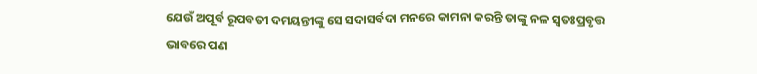ଯେଉଁ ଅପୂର୍ବ ରୂପବତୀ ଦମୟନ୍ତୀଙ୍କୁ ସେ ସଦାସର୍ବଦା ମନରେ କାମନା କରନ୍ତି ତାଙ୍କୁ ନଳ ସ୍ୱତଃପ୍ରବୃତ୍ତ ଭାବରେ ପଣ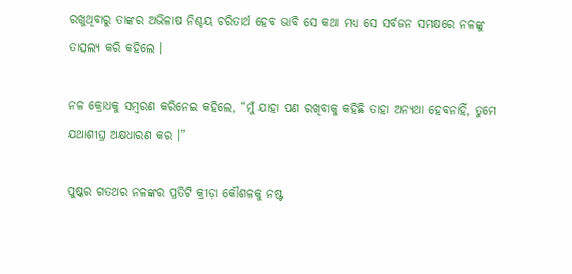ରଖୁଥିବାରୁ ତାଙ୍କର ଅଭିଳାଷ ନିଶ୍ଚୟ ଚରିତାର୍ଥ ହେବ ଭାବି ସେ କଥା ମଧ୍ୟ ସେ ସର୍ବଜନ ସମକ୍ଷରେ ନଳଙ୍କୁ ତାତ୍ସଲ୍ୟ କରି କହିଲେ ।

ନଳ କ୍ରୋଧକୁ ସମ୍ୱରଣ କରିନେଇ କହିଲେ, “ମୁଁ ଯାହା ପଣ ରଖିବାକୁ କହିଛି ତାହା ଅନ୍ୟଥା ହେବନାହିଁ, ତୁମେ ଯଥାଶୀଘ୍ର ଅକ୍ଷଧାରଣ କର ।”

ପୁଷ୍କର ଗତଥର ନଳଙ୍କର ପ୍ରତିଟି କ୍ରୀଡ଼ା କୌଶଳକୁ ନଷ୍ଟ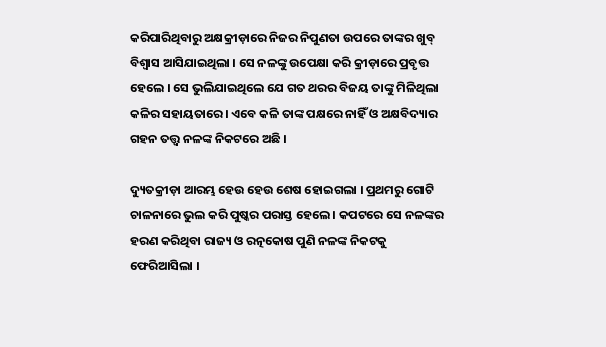କରିପାରିଥିବାରୁ ଅକ୍ଷକ୍ରୀଡ଼ାରେ ନିଜର ନିପୁଣତା ଉପରେ ତାଙ୍କର ଖୁବ୍ ବିଶ୍ୱାସ ଆସିଯାଇଥିଲା । ସେ ନଳଙ୍କୁ ଉପେକ୍ଷା କରି କ୍ରୀଡ଼ାରେ ପ୍ରବୃତ୍ତ ହେଲେ । ସେ ଭୁଲିଯାଇଥିଲେ ଯେ ଗତ ଥରର ବିଜୟ ତାଙ୍କୁ ମିଳିଥିଲା କଳିର ସହାୟତାରେ । ଏବେ କଳି ତାଙ୍କ ପକ୍ଷରେ ନାହିଁ ଓ ଅକ୍ଷବିଦ୍ୟାର ଗହନ ତତ୍ତ୍ୱ ନଳଙ୍କ ନିକଟରେ ଅଛି ।

ଦ୍ୟୁତକ୍ରୀଡ଼ା ଆରମ୍ଭ ହେଉ ହେଉ ଶେଷ ହୋଇଗଲା । ପ୍ରଥମରୁ ଗୋଟି ଚାଳନାରେ ଭୁଲ କରି ପୁଷ୍କର ପରାସ୍ତ ହେଲେ । କପଟରେ ସେ ନଳଙ୍କର ହରଣ କରିଥିବା ରାଜ୍ୟ ଓ ରତ୍ନକୋଷ ପୁଣି ନଳଙ୍କ ନିକଟକୁ ଫେରିଆସିଲା ।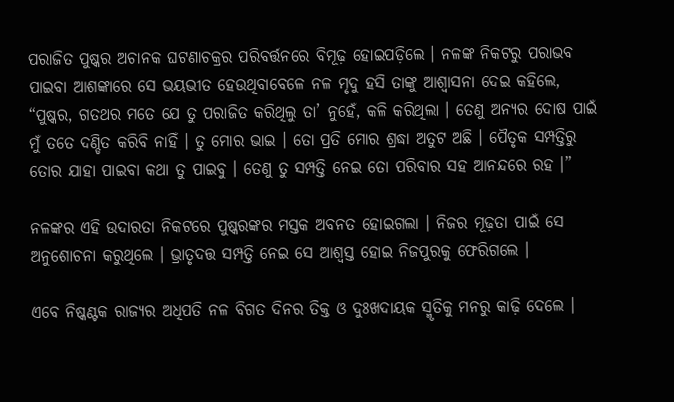ପରାଜିତ ପୁଷ୍କର ଅଚାନକ ଘଟଣାଚକ୍ରର ପରିବର୍ତ୍ତନରେ ବିମୂଢ଼ ହୋଇପଡ଼ିଲେ । ନଳଙ୍କ ନିକଟରୁ ପରାଭବ ପାଇବା ଆଶଙ୍କାରେ ସେ ଭୟଭୀତ ହେଉଥିବାବେଳେ ନଳ ମୃଦୁ ହସି ତାଙ୍କୁ ଆଶ୍ୱାସନା ଦେଇ କହିଲେ, “ପୁଷ୍କର, ଗତଥର ମତେ ଯେ ତୁ ପରାଜିତ କରିଥିଲୁ ତା’ ନୁହେଁ, କଳି କରିଥିଲା । ତେଣୁ ଅନ୍ୟର ଦୋଷ ପାଇଁ ମୁଁ ତତେ ଦଣ୍ଡିତ କରିବି ନାହିଁ । ତୁ ମୋର ଭାଇ । ତୋ ପ୍ରତି ମୋର ଶ୍ରଦ୍ଧା ଅତୁଟ ଅଛି । ପୈତୃକ ସମ୍ପତ୍ତିରୁ ତୋର ଯାହା ପାଇବା କଥା ତୁ ପାଇବୁ । ତେଣୁ ତୁ ସମ୍ପତ୍ତି ନେଇ ତୋ ପରିବାର ସହ ଆନନ୍ଦରେ ରହ ।”

ନଳଙ୍କର ଏହି ଉଦାରତା ନିକଟରେ ପୁଷ୍କରଙ୍କର ମସ୍ତକ ଅବନତ ହୋଇଗଲା । ନିଜର ମୂଢ଼ତା ପାଇଁ ସେ ଅନୁଶୋଚନା କରୁଥିଲେ । ଭ୍ରାତୃଦତ୍ତ ସମ୍ପତ୍ତି ନେଇ ସେ ଆଶ୍ୱସ୍ତ ହୋଇ ନିଜପୁରକୁ ଫେରିଗଲେ ।

ଏବେ ନିଷ୍କଣ୍ଟକ ରାଜ୍ୟର ଅଧିପତି ନଳ ବିଗତ ଦିନର ତିକ୍ତ ଓ ଦୁଃଖଦାୟକ ସ୍ମୃତିକୁ ମନରୁ କାଢ଼ି ଦେଲେ ।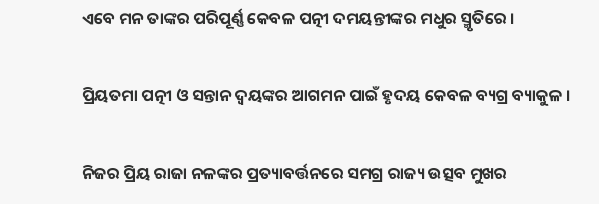ଏବେ ମନ ତାଙ୍କର ପରିପୂର୍ଣ୍ଣ କେବଳ ପତ୍ନୀ ଦମୟନ୍ତୀଙ୍କର ମଧୁର ସ୍ମୃତିରେ ।

ପ୍ରିୟତମା ପତ୍ନୀ ଓ ସନ୍ତାନ ଦ୍ୱୟଙ୍କର ଆଗମନ ପାଇଁ ହୃଦୟ କେବଳ ବ୍ୟଗ୍ର ବ୍ୟାକୁଳ ।

ନିଜର ପ୍ରିୟ ରାଜା ନଳଙ୍କର ପ୍ରତ୍ୟାବର୍ତ୍ତନରେ ସମଗ୍ର ରାଜ୍ୟ ଉତ୍ସବ ମୁଖର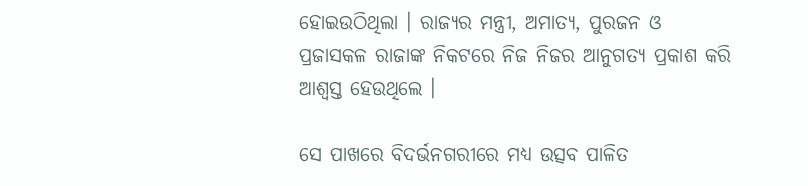ହୋଇଉଠିଥିଲା । ରାଜ୍ୟର ମନ୍ତ୍ରୀ, ଅମାତ୍ୟ, ପୁରଜନ ଓ ପ୍ରଜାସକଳ ରାଜାଙ୍କ ନିକଟରେ ନିଜ ନିଜର ଆନୁଗତ୍ୟ ପ୍ରକାଶ କରି ଆଶ୍ୱସ୍ତ ହେଉଥିଲେ ।

ସେ ପାଖରେ ବିଦର୍ଭନଗରୀରେ ମଧ୍ୟ ଉତ୍ସବ ପାଳିତ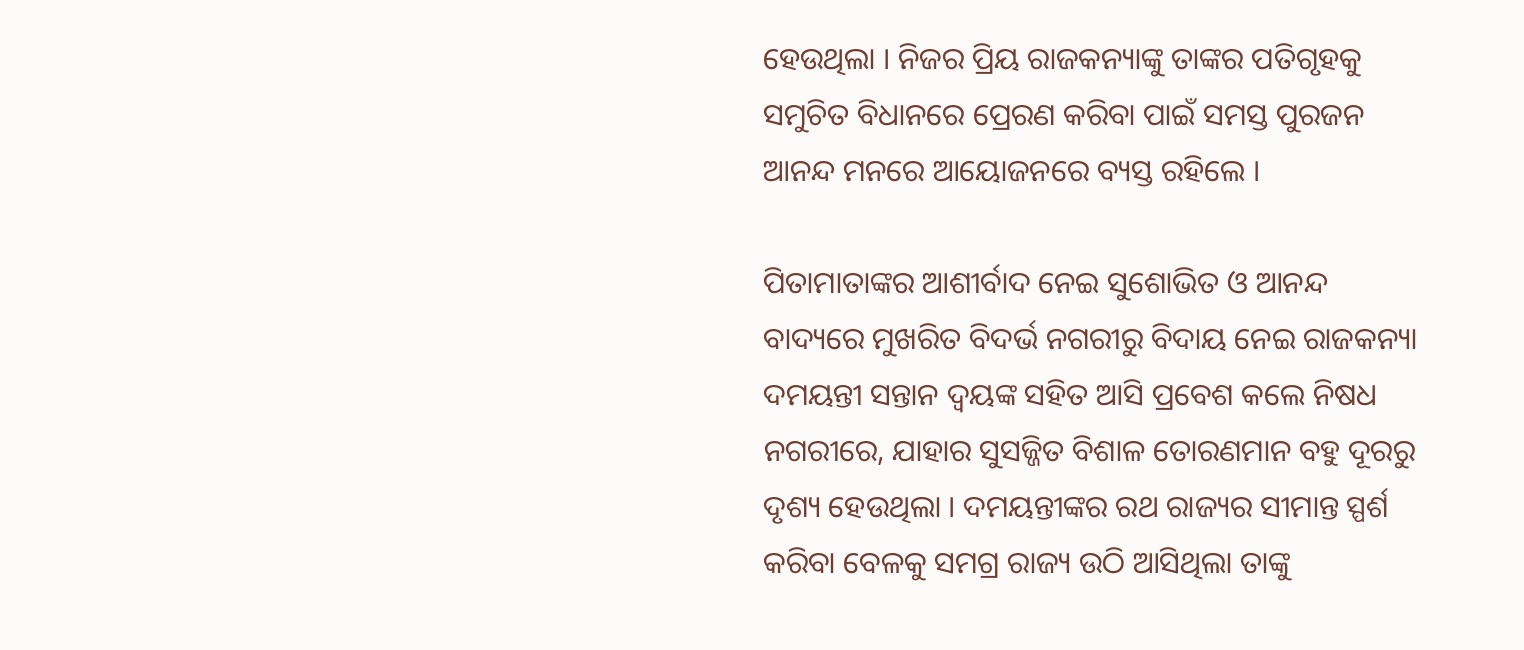ହେଉଥିଲା । ନିଜର ପ୍ରିୟ ରାଜକନ୍ୟାଙ୍କୁ ତାଙ୍କର ପତିଗୃହକୁ ସମୁଚିତ ବିଧାନରେ ପ୍ରେରଣ କରିବା ପାଇଁ ସମସ୍ତ ପୁରଜନ ଆନନ୍ଦ ମନରେ ଆୟୋଜନରେ ବ୍ୟସ୍ତ ରହିଲେ ।

ପିତାମାତାଙ୍କର ଆଶୀର୍ବାଦ ନେଇ ସୁଶୋଭିତ ଓ ଆନନ୍ଦ ବାଦ୍ୟରେ ମୁଖରିତ ବିଦର୍ଭ ନଗରୀରୁ ବିଦାୟ ନେଇ ରାଜକନ୍ୟା ଦମୟନ୍ତୀ ସନ୍ତାନ ଦ୍ୱୟଙ୍କ ସହିତ ଆସି ପ୍ରବେଶ କଲେ ନିଷଧ ନଗରୀରେ, ଯାହାର ସୁସଜ୍ଜିତ ବିଶାଳ ତୋରଣମାନ ବହୁ ଦୂରରୁ ଦୃଶ୍ୟ ହେଉଥିଲା । ଦମୟନ୍ତୀଙ୍କର ରଥ ରାଜ୍ୟର ସୀମାନ୍ତ ସ୍ପର୍ଶ କରିବା ବେଳକୁ ସମଗ୍ର ରାଜ୍ୟ ଉଠି ଆସିଥିଲା ତାଙ୍କୁ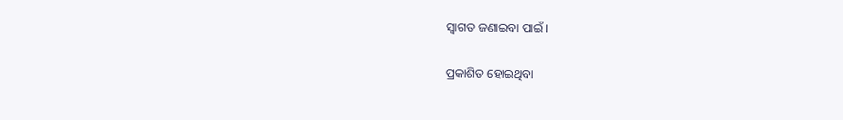ସ୍ୱାଗତ ଜଣାଇବା ପାଇଁ ।

ପ୍ରକାଶିତ ହୋଇଥିବା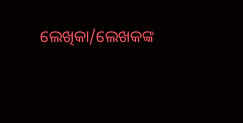ଲେଖିକା/ଲେଖକଙ୍କ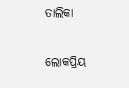ତାଲିକା

ଲୋକପ୍ରିୟ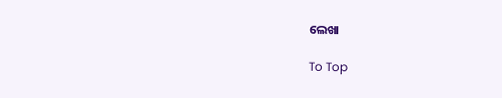ଲେଖା

To Top